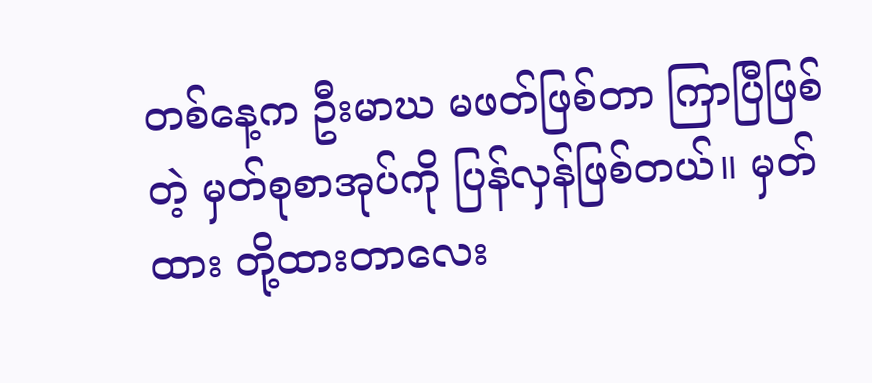တစ်နေ့က ဦးမာဃ မဖတ်ဖြစ်တာ ကြာပြီဖြစ်တဲ့ မှတ်စုစာအုပ်ကို ပြန်လှန်ဖြစ်တယ်။ မှတ်ထား တို့ထားတာလေး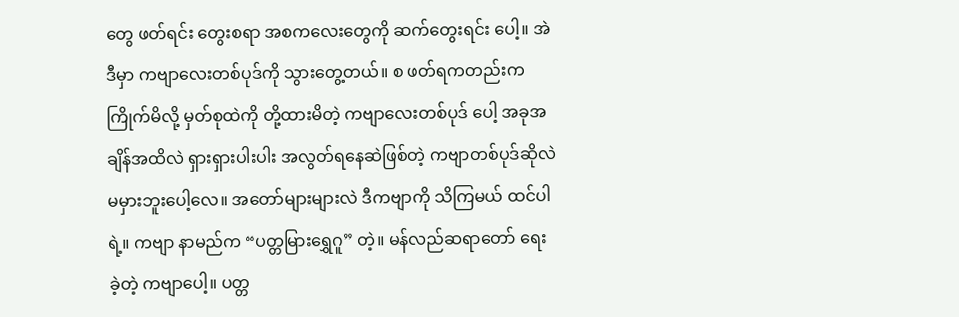တွေ ဖတ်ရင်း တွေးစရာ အစကလေးတွေကို ဆက်တွေးရင်း ပေါ့။ အဲဒီမှာ ကဗျာလေးတစ်ပုဒ်ကို သွားတွေ့တယ်။ စ ဖတ်ရကတည်းက ကြိုက်မိလို့ မှတ်စုထဲကို တို့ထားမိတဲ့ ကဗျာလေးတစ်ပုဒ် ပေါ့ အခုအချိန်အထိလဲ ရှားရှားပါးပါး အလွတ်ရနေဆဲဖြစ်တဲ့ ကဗျာတစ်ပုဒ်ဆိုလဲ မမှားဘူးပေါ့လေ။ အတော်များများလဲ ဒီကဗျာကို သိကြမယ် ထင်ပါရဲ့။ ကဗျာ နာမည်က “ပတ္တမြားရွှေဂူ” တဲ့။ မန်လည်ဆရာတော် ရေးခဲ့တဲ့ ကဗျာပေါ့။ ပတ္တ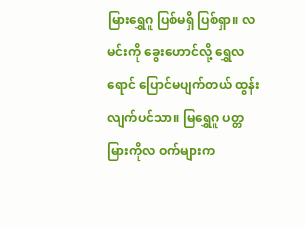မြားရွှေဂူ ပြစ်မရှိ ပြစ်ရှာ။ လမင်းကို ခွေးဟောင်လို့ ရွှေလရောင် ပြောင်မပျက်တယ် ထွန်းလျက်ပင်သာ။ မြရွှေဂူ ပတ္တမြားကိုလ ဝက်များက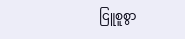ငြူစူစွာ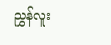ညွှန်လူး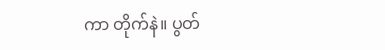ကာ တိုက်နဲ။ ပွတ်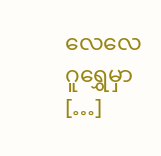လေလေ ဂူရွှေမှာ […]